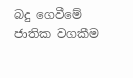බදු ගෙවීමේ ජාතික වගකීම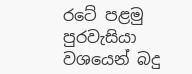රටේ පළමු පුරවැසියා වශයෙන් බදු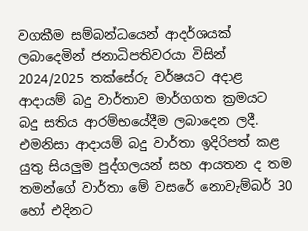වගකීම සම්බන්ධයෙන් ආදර්ශයක් ලබාදෙමින් ජනාධිපතිවරයා විසින් 2024/2025 තක්සේරු වර්ෂයට අදාළ ආදායම් බදු වාර්තාව මාර්ගගත ක්‍රමයට බදු සතිය ආරම්භයේදීම ලබාදෙන ලදී. එමනිසා ආදායම් බදු වාර්තා ඉදිරිපත් කළ යුතු සියලුම පුද්ගලයන් සහ ආයතන ද තම තමන්ගේ වාර්තා මේ වසරේ නොවැම්බර් 30 හෝ එදිනට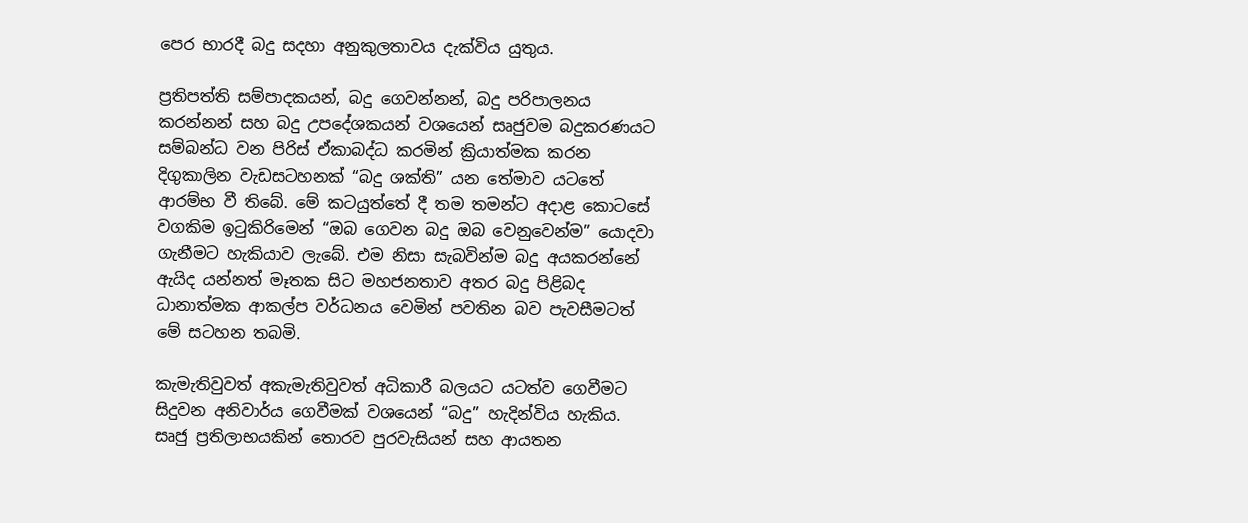පෙර භාරදී බදු සදහා අනුකුලතාවය දැක්විය යුතුය.

ප්‍රතිපත්ති සම්පාදකයන්, බදු ගෙවන්නන්, බදු පරිපාලනය කරන්නන් සහ බදු උපදේශකයන් වශයෙන් සෘජුවම බදුකරණයට සම්බන්ධ වන පිරිස් ඒකාබද්ධ කරමින් ක්‍රියාත්මක කරන දිගුකාලින වැඩසටහනක් “බදු ශක්ති” යන තේමාව යටතේ ආරම්භ වී තිබේ. මේ කටයුත්තේ දී තම තමන්ට අදාළ කොටසේ වගකිම ඉටුකිරිමෙන් “ඔබ ගෙවන බදු ඔබ වෙනුවෙන්ම” යොදවා ගැනීමට හැකියාව ලැබේ. එම නිසා සැබවින්ම බදු අයකරන්නේ ඇයිද යන්නත් මෑතක සිට මහජනතාව අතර බදු පිළිබද ධානාත්මක ආකල්ප වර්ධනය වෙමින් පවතින බව පැවසීමටත් මේ සටහන තබමි.

කැමැතිවුවත් අකැමැතිවුවත් අධිකාරී බලයට යටත්ව ගෙවීමට සිදුවන අනිවාර්ය ගෙවීමක් වශයෙන් “බදු” හැදින්විය හැකිය. සෘජු ප්‍රතිලාභයකින් තොරව පුරවැසියන් සහ ආයතන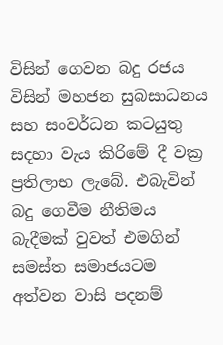විසින් ගෙවන බදු රජය විසින් මහජන සුබසාධනය සහ සංවර්ධන කටයුතු සදහා වැය කිරිමේ දී වක්‍ර ප්‍රතිලාභ ලැබේ. එබැවින් බදු ගෙවීම නීතිමය බැදීමක් වුවත් එමගින් සමස්ත සමාජයටම අත්වන වාසි පදනම්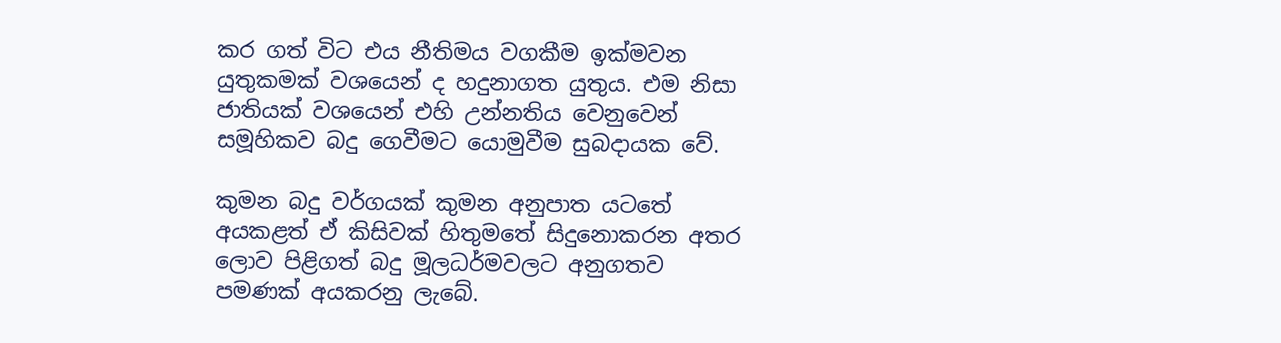කර ගත් විට එය නීතිමය වගකීම ඉක්මවන යුතුකමක් වශයෙන් ද හදුනාගත යුතුය. එම නිසා ජාතියක් වශයෙන් එහි උන්නතිය වෙනුවෙන් සමූහිකව බදු ගෙවීමට යොමුවීම සුබදායක වේ.

කුමන බදු වර්ගයක් කුමන අනුපාත යටතේ අයකළත් ඒ කිසිවක් හිතුමතේ සිදුනොකරන අතර ලොව පිළිගත් බදු මූලධර්මවලට අනුගතව පමණක් අයකරනු ලැබේ.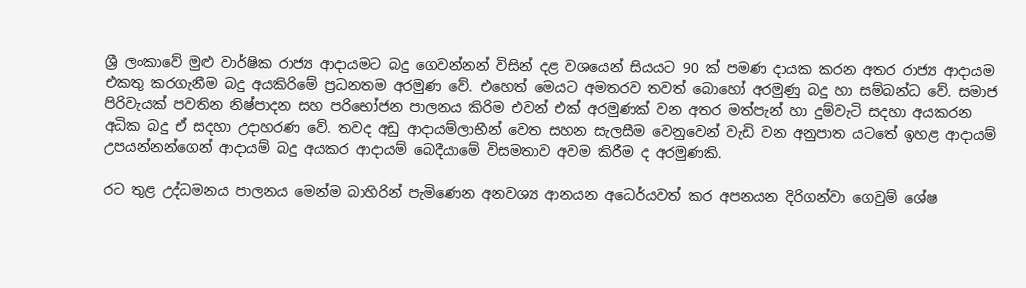ශ්‍රී ලංකාවේ මුළු වාර්ෂික රාජ්‍ය ආදායමට බදු ගෙවන්නන් විසින් දළ වශයෙන් සියයට 90 ක් පමණ දායක කරන අතර රාජ්‍ය ආදායම එකතු කරගැනීම බදු අයකිරිමේ ප්‍රධනතම අරමුණ වේ. එහෙත් මෙයට අමතරව තවත් බොහෝ අරමුණු බදු හා සම්බන්ධ වේ. සමාජ පිරිවැයක් පවතින නිෂ්පාදන සහ පරිභෝජන පාලනය කිරිම එවන් එක් අරමුණක් වන අතර මත්පැන් හා දුම්වැටි සදහා අයකරන අධික බදු ඒ සදහා උදාහරණ වේ. තවද අඩු ආදායම්ලාභීන් වෙත සහන සැලසීම වෙනුවෙන් වැඩි වන අනුපාත යටතේ ඉහළ ආදායම් උපයන්නන්ගෙන් ආදායම් බදු අයකර ආදායම් බෙදීයාමේ විසමතාව අවම කිරීම ද අරමුණකි.

රට තුළ උද්ධමනය පාලනය මෙන්ම බාහිරින් පැමිණෙන අනවශ්‍ය ආනයන අධෙර්යවත් කර අපනයන දිරිගන්වා ගෙවුම් ශේෂ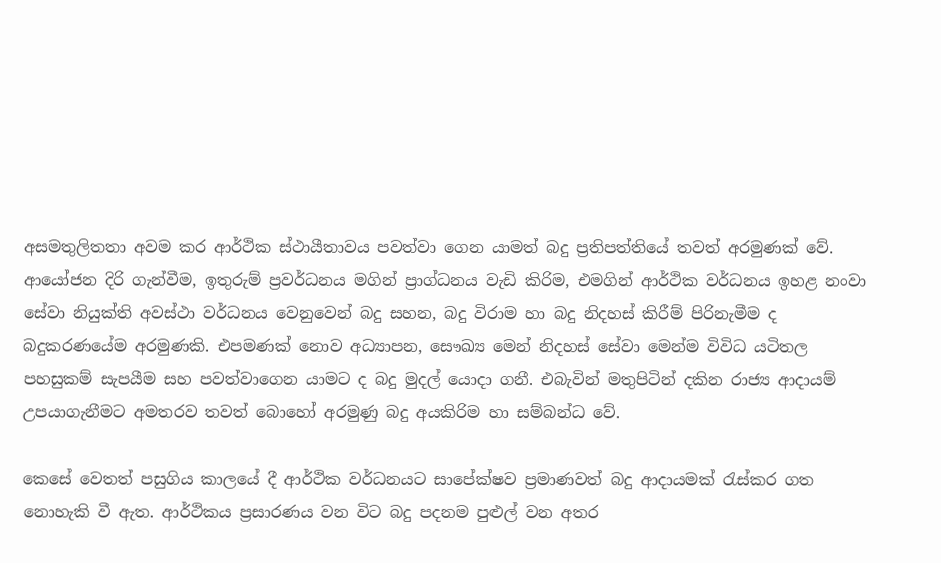අසමතුලිතතා අවම කර ආර්ථික ස්ථායීතාවය පවත්වා ගෙන යාමත් බදු ප්‍රතිපත්තියේ තවත් අරමුණක් වේ. ආයෝජන දිරි ගැන්වීම, ඉතුරුම් ප්‍රවර්ධනය මගින් ප්‍රාග්ධනය වැඩි කිරිම, එමගින් ආර්ථික වර්ධනය ඉහළ නංවා සේවා නියුක්ති අවස්ථා වර්ධනය වෙනුවෙන් බදු සහන, බදු විරාම හා බදු නිදහස් කිරීම් පිරිනැමීම ද බදුකරණයේම අරමුණකි. එපමණක් නොව අධ්‍යාපන, සෞඛ්‍ය මෙන් නිදහස් සේවා මෙන්ම විවිධ යටිතල පහසුකම් සැපයීම සහ පවත්වාගෙන යාමට ද බදු මුදල් යොදා ගනී. එබැවින් මතුපිටින් දකින රාජ්‍ය ආදායම් උපයාගැනීමට අමතරව තවත් බොහෝ අරමුණු බදු අයකිරිම හා සම්බන්ධ වේ.

කෙසේ වෙතත් පසුගිය කාලයේ දී ආර්ථික වර්ධනයට සාපේක්ෂව ප්‍රමාණවත් බදු ආදායමක් රැස්කර ගත නොහැකි වී ඇත. ආර්ථිකය ප්‍රසාරණය වන විට බදු පදනම පුළුල් වන අතර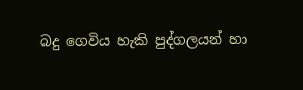බදු ගෙවිය හැකි පුද්ගලයන් හා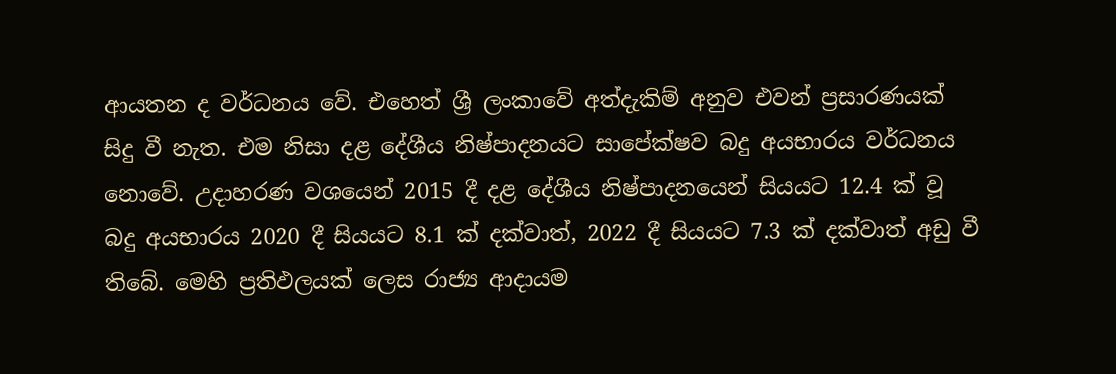ආයතන ද වර්ධනය වේ. එහෙත් ශ්‍රී ලංකාවේ අත්දැකිම් අනුව එවන් ප්‍රසාරණයක් සිදු වී නැත. එම නිසා දළ දේශීය නිෂ්පාදනයට සාපේක්ෂව බදු අයභාරය වර්ධනය නොවේ. උදාහරණ වශයෙන් 2015 දී දළ දේශීය නිෂ්පාදනයෙන් සියයට 12.4 ක් වූ බදු අයභාරය 2020 දී සියයට 8.1 ක් දක්වාත්, 2022 දී සියයට 7.3 ක් දක්වාත් අඩු වී තිබේ. මෙහි ප්‍රතිඵලයක් ලෙස රාජ්‍ය ආදායම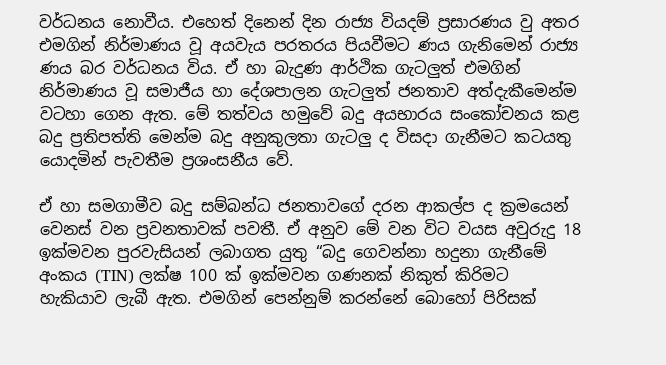වර්ධනය නොවීය. එහෙත් දිනෙන් දින රාජ්‍ය වියදම් ප්‍රසාරණය වු අතර එමගින් නිර්මාණය වූ අයවැය පරතරය පියවීමට ණය ගැනිමෙන් රාජ්‍ය ණය බර වර්ධනය විය. ඒ හා බැදුණ ආර්ථික ගැටලුත් එමගින් නිර්මාණය වූ සමාජීය හා දේශපාලන ගැටලුත් ජනතාව අත්දැකීමෙන්ම වටහා ගෙන ඇත. මේ තත්වය හමුවේ බදු අයභාරය සංකෝචනය කළ බදු ප්‍රතිපත්ති මෙන්ම බදු අනුකුලතා ගැටලු ද විසදා ගැනීමට කටයතු යොදමින් පැවතීම ප්‍රශංසනීය වේ.

ඒ හා සමගාමීව බදු සම්බන්ධ ජනතාවගේ දරන ආකල්ප ද ක්‍රමයෙන් වෙනස් වන ප්‍රවනතාවක් පවතී. ඒ අනුව මේ වන විට වයස අවුරුදු 18 ඉක්මවන පුරවැසියන් ලබාගත යුතු “බදු ගෙවන්නා හදුනා ගැනීමේ අංකය (TIN) ලක්ෂ 100 ක් ඉක්මවන ගණනක් නිකුත් කිරිමට හැකියාව ලැබී ඇත. එමගින් පෙන්නුම් කරන්නේ බොහෝ පිරිසක්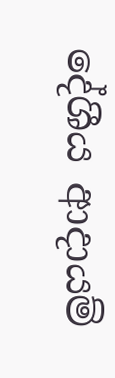දේශීය ආදායම්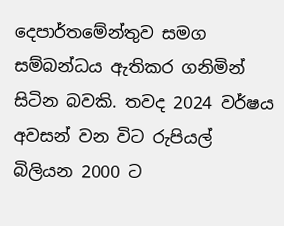දෙපාර්තමේන්තුව සමග සම්බන්ධය ඇතිකර ගනිමින් සිටින බවකි. තවද 2024 වර්ෂය අවසන් වන විට රුපියල් බිලියන 2000 ට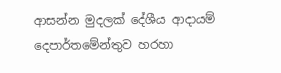ආසන්න මුදලක් දේශීය ආදායම් දෙපාර්තමේන්තුව හරහා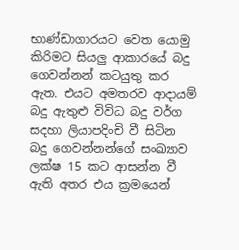භාණ්ඩාගාරයට වෙත යොමු කිරිමට සියලු ආකාරයේ බදු ගෙවන්නන් කටයුතු කර ඇත. එයට අමතරව ආදායම් බදු ඇතුළු විවිධ බදු වර්ග සදහා ලියාපදිංචි වී සිටින බදු ගෙවන්නන්ගේ සංඛ්‍යාව ලක්ෂ 15 කට ආසන්න වී ඇති අතර එය ක්‍රමයෙන්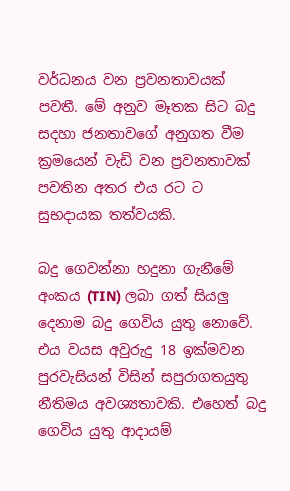වර්ධනය වන ප්‍රවනතාවයක් පවතී. මේ අනුව මෑතක සිට බදු සදහා ජනතාවගේ අනුගත වීම ක්‍රමයෙන් වැඩි වන ප්‍රවනතාවක් පවතින අතර එය රට ට සුභදායක තත්වයකි.

බදු ගෙවන්නා හදුනා ගැනීමේ අංකය (TIN) ලබා ගත් සියලු දෙනාම බදු ගෙවිය යුතු නොවේ. එය වයස අවුරුදු 18 ඉක්මවන පුරවැසියන් විසින් සපුරාගතයුතු නීතිමය අවශ්‍යතාවකි. එහෙත් බදු ගෙවිය යුතු ආදායම්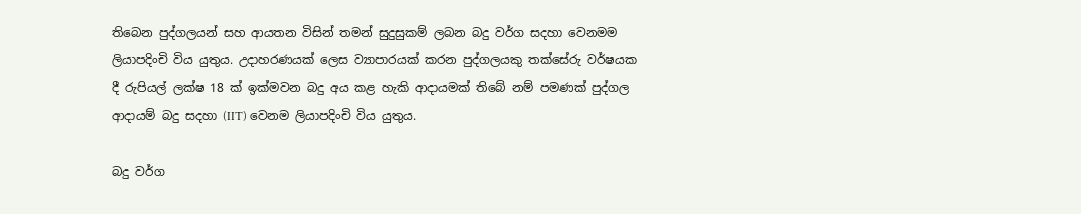තිබෙන පුද්ගලයන් සහ ආයතන විසින් තමන් සුදුසුකම් ලබන බදු වර්ග සදහා වෙනමම ලියාපදිංචි විය යුතුය. උදාහරණයක් ලෙස ව්‍යාපාරයක් කරන පුද්ගලයකු තක්සේරු වර්ෂයක දී රුපියල් ලක්ෂ 18 ක් ඉක්මවන බදු අය කළ හැකි ආදායමක් තිබේ නම් පමණක් පුද්ගල ආදායම් බදු සදහා (IIT) වෙනම ලියාපදිංචි විය යුතුය.

බදු වර්ග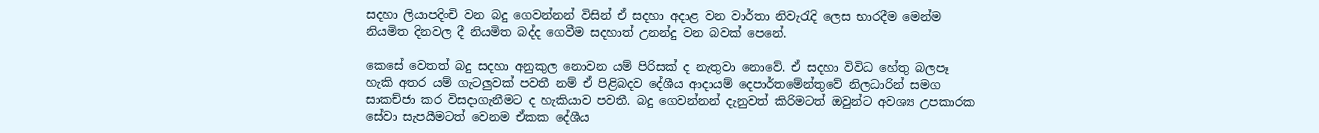සදහා ලියාපදිංචි වන බදු ගෙවන්නන් විසින් ඒ සදහා අදාළ වන වාර්තා නිවැරැදි ලෙස භාරදීම මෙන්ම නියමිත දිනවල දී නියමිත බද්ද ගෙවීම සදහාත් උනන්දු වන බවක් පෙනේ.

කෙසේ වෙතත් බදු සදහා අනුකුල නොවන යම් පිරිසක් ද නැතුවා නොවේ. ඒ සදහා විවිධ හේතු බලපෑ හැකි අතර යම් ගැටලුවක් පවතී නම් ඒ පිළිබදව දේශීය ආදායම් දෙපාර්තමේන්තුවේ නිලධාරින් සමග සාකච්ජා කර විසදාගැනීමට ද හැකියාව පවතී. බදු ගෙවන්නන් දැනුවත් කිරිමටත් ඔවුන්ට අවශ්‍ය උපකාරක සේවා සැපයීමටත් වෙනම ඒකක දේශීය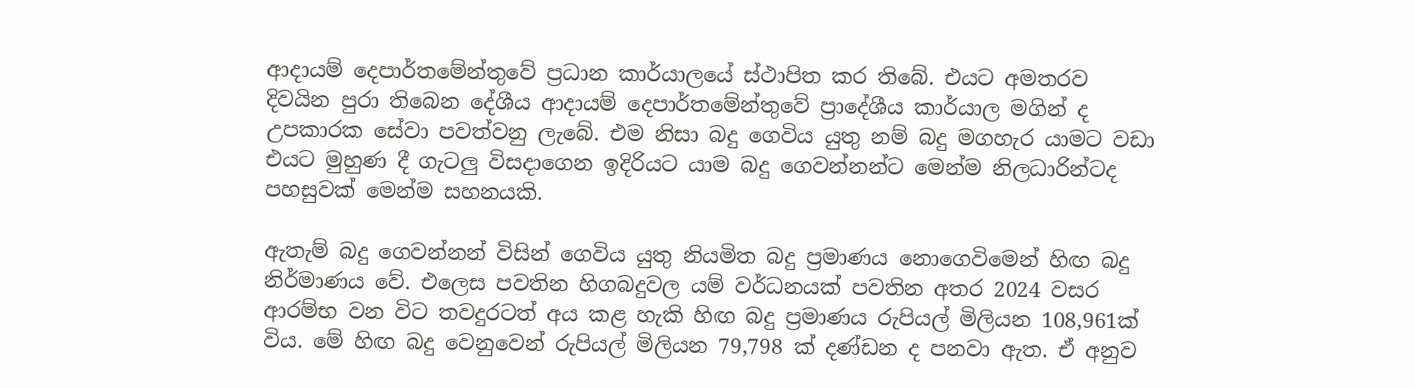ආදායම් දෙපාර්තමේන්තුවේ ප්‍රධාන කාර්යාලයේ ස්ථාපිත කර තිබේ. එයට අමතරව දිවයින පුරා තිබෙන දේශීය ආදායම් දෙපාර්තමේන්තුවේ ප්‍රාදේශීය කාර්යාල මගින් ද උපකාරක සේවා පවත්වනු ලැබේ. එම නිසා බදු ගෙවිය යුතු නම් බදු මගහැර යාමට වඩා එයට මුහුණ දී ගැටලු විසදාගෙන ඉදිරියට යාම බදු ගෙවන්නන්ට මෙන්ම නිලධාරින්ටද පහසුවක් මෙන්ම සහනයකි.

ඇතැම් බදු ගෙවන්නන් විසින් ගෙවිය යුතු නියමිත බදු ප්‍රමාණය නොගෙවිමෙන් හිඟ බදු නිර්මාණය වේ. එලෙස පවතින හිගබදුවල යම් වර්ධනයක් පවතින අතර 2024 වසර ආරම්භ වන විට තවදුරටත් අය කළ හැකි හිඟ බදු ප්‍රමාණය රුපියල් මිලියන 108,961ක් විය. මේ හිඟ බදු වෙනුවෙන් රුපියල් මිලියන 79,798 ක් දණ්ඩන ද පනවා ඇත. ඒ අනුව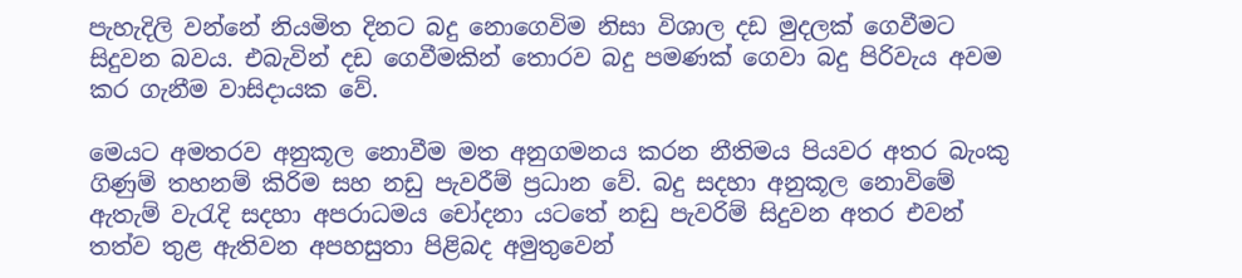පැහැදිලි වන්නේ නියමිත දිනට බදු නොගෙවිම නිසා විශාල දඩ මුදලක් ගෙවීමට සිදුවන බවය. එබැවින් දඩ ගෙවීමකින් තොරව බදු පමණක් ගෙවා බදු පිරිවැය අවම කර ගැනීම වාසිදායක වේ.

මෙයට අමතරව අනුකූල නොවීම මත අනුගමනය කරන නීතිමය පියවර අතර බැංකු ගිණුම් තහනම් කිරිම සහ නඩු පැවරීම් ප්‍රධාන වේ. බදු සදහා අනුකූල නොවිමේ ඇතැම් වැරැදි සදහා අපරාධමය චෝදනා යටතේ නඩු පැවරිම් සිදුවන අතර එවන් තත්ව තුළ ඇතිවන අපහසුතා පිළිබද අමුතුවෙන්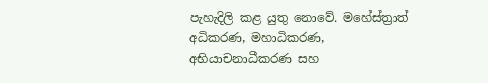පැහැදිලි කළ යුතු නොවේ. මහේස්ත්‍රාත් අධිකරණ, මහාධිකරණ, අභියාචනාධීකරණ සහ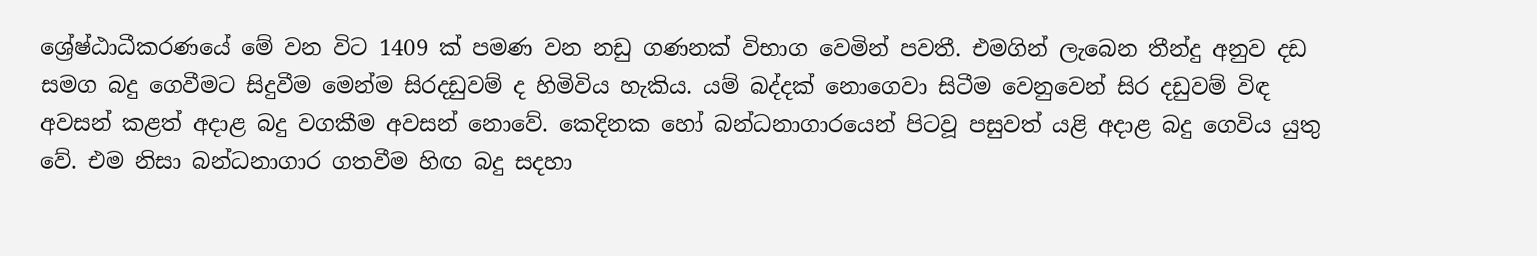ශ්‍රේෂ්ඨාධීකරණයේ මේ වන විට 1409 ක් පමණ වන නඩු ගණනක් විභාග වෙමින් පවතී. එමගින් ලැබෙන තීන්දු අනුව දඩ සමග බදු ගෙවීමට සිදුවීම මෙන්ම සිරදඩුවම් ද හිමිවිය හැකිය. යම් බද්දක් නොගෙවා සිටීම වෙනුවෙන් සිර දඩුවම් විඳ අවසන් කළත් අදාළ බදු වගකීම අවසන් නොවේ. කෙදිනක හෝ බන්ධනාගාරයෙන් පිටවූ පසුවත් යළි අදාළ බදු ගෙවිය යුතු වේ. එම නිසා බන්ධනාගාර ගතවීම හිඟ බදු සදහා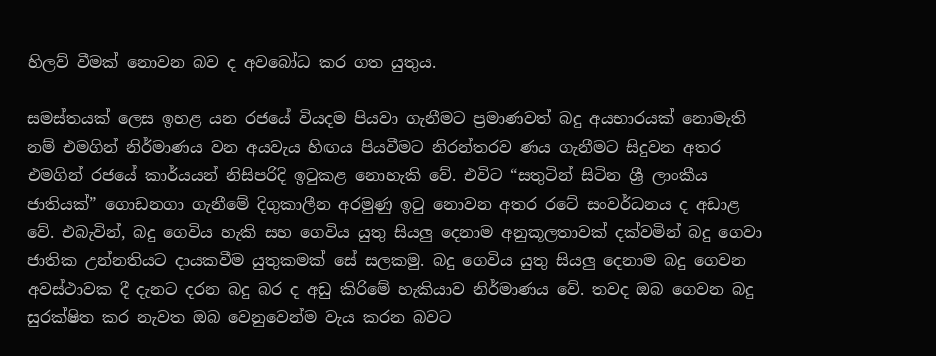හිලව් වීමක් නොවන බව ද අවබෝධ කර ගත යුතුය.

සමස්තයක් ලෙස ඉහළ යන රජයේ වියදම පියවා ගැනීමට ප්‍රමාණවත් බදු අයභාරයක් නොමැති නම් එමගින් නිර්මාණය වන අයවැය හිඟය පියවීමට නිරන්තරව ණය ගැනීමට සිදුවන අතර එමගින් රජයේ කාර්යයන් නිසිපරිදි ඉටුකළ නොහැකි වේ. එවිට “සතුටින් සිටින ශ්‍රී ලාංකීය ජාතියක්” ගොඩනගා ගැනීමේ දිගුකාලීන අරමුණු ඉටු නොවන අතර රටේ සංවර්ධනය ද අඩාළ වේ. එබැවින්, බදු ගෙවිය හැකි සහ ගෙවිය යුතු සියලු දෙනාම අනුකූලතාවක් දක්වමින් බදු ගෙවා ජාතික උන්නතියට දායකවීම යුතුකමක් සේ සලකමු. බදු ගෙවිය යුතු සියලු දෙනාම බදු ගෙවන අවස්ථාවක දී දැනට දරන බදු බර ද අඩු කිරිමේ හැකියාව නිර්මාණය වේ. තවද ඔබ ගෙවන බදු සුරක්ෂිත කර නැවත ඔබ වෙනුවෙන්ම වැය කරන බවට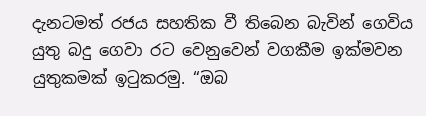දැනටමත් රජය සහතික වී තිබෙන බැවින් ගෙවිය යුතු බදු ගෙවා රට වෙනුවෙන් වගකීම ඉක්මවන යුතුකමක් ඉටුකරමු. “ඔබ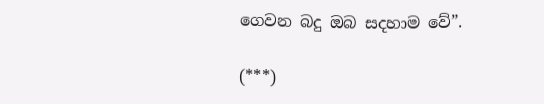ගෙවන බදු ඔබ සදහාම වේ”.

(***)